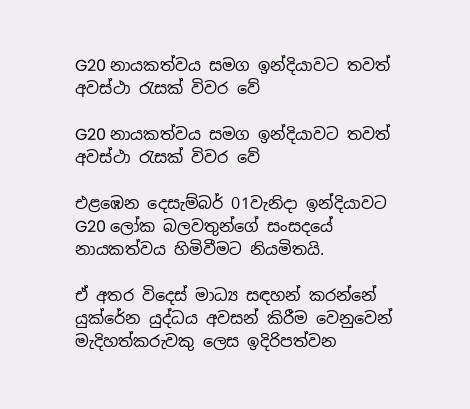G20 නායකත්වය සමග ඉන්දියාවට තවත් අවස්ථා රැසක් විවර වේ

G20 නායකත්වය සමග ඉන්දියාවට තවත් අවස්ථා රැසක් විවර වේ

එළඹෙන දෙසැම්බර් 01වැනිදා ඉන්දියාවට G20 ලෝක බලවතුන්ගේ සංසදයේ නායකත්වය හිමිවීමට නියමිතයි.

ඒ අතර විදෙස් මාධ්‍ය සඳහන් කරන්නේ යුක්රේන යුද්ධය අවසන් කිරීම වෙනුවෙන් මැදිහත්කරුවකු ලෙස ඉදිරිපත්වන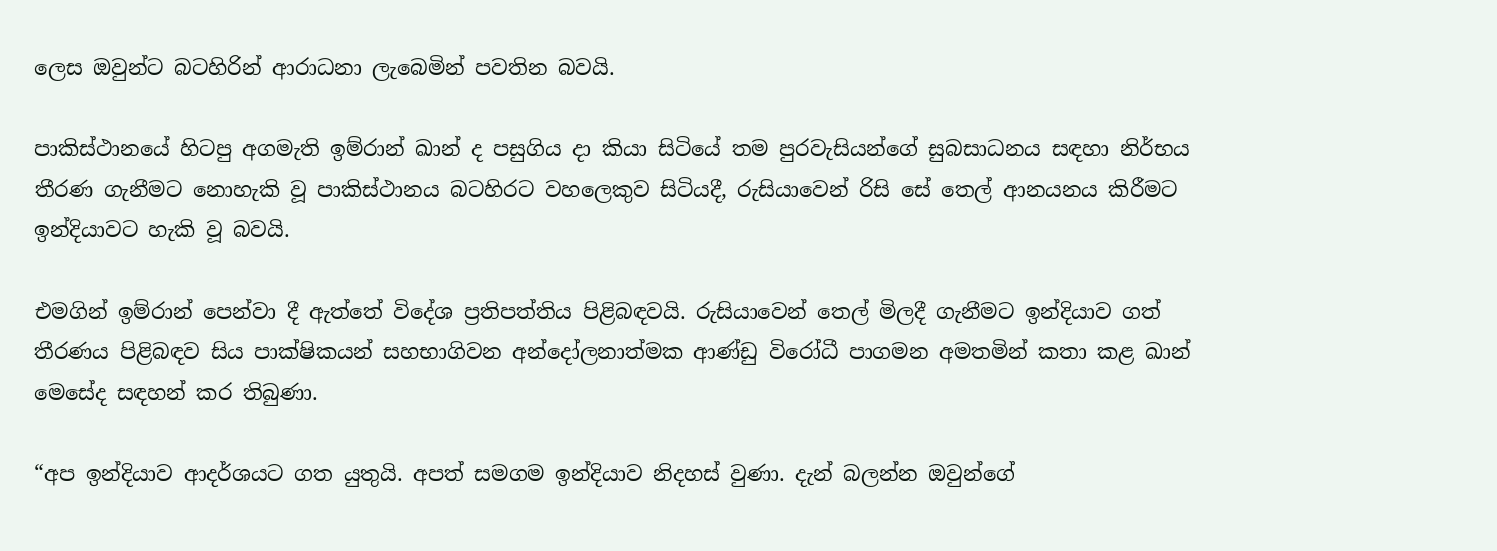ලෙස ඔවුන්ට බටහිරින් ආරාධනා ලැබෙමින් පවතින බවයි.

පාකිස්ථානයේ හිටපු අගමැති ඉම්රාන් ඛාන් ද පසුගිය දා කියා සිටියේ තම පුරවැසියන්ගේ සුබසාධනය සඳහා නිර්භය තීරණ ගැනීමට නොහැකි වූ පාකිස්ථානය බටහිරට වහලෙකුව සිටියදී, රුසියාවෙන් රිසි සේ තෙල් ආනයනය කිරීමට ඉන්දියාවට හැකි වූ බවයි.

එමගින් ඉම්රාන් පෙන්වා දී ඇත්තේ විදේශ ප්‍රතිපත්තිය පිළිබඳවයි. රුසියාවෙන් තෙල් මිලදී ගැනීමට ඉන්දියාව ගත් තීරණය පිළිබඳව සිය පාක්ෂිකයන් සහභාගිවන අන්දෝලනාත්මක ආණ්ඩු විරෝධී පාගමන අමතමින් කතා කළ ඛාන් මෙසේද සඳහන් කර තිබුණා.

“අප ඉන්දියාව ආදර්ශයට ගත යුතුයි. අපත් සමගම ඉන්දියාව නිදහස් වුණා. දැන් බලන්න ඔවුන්ගේ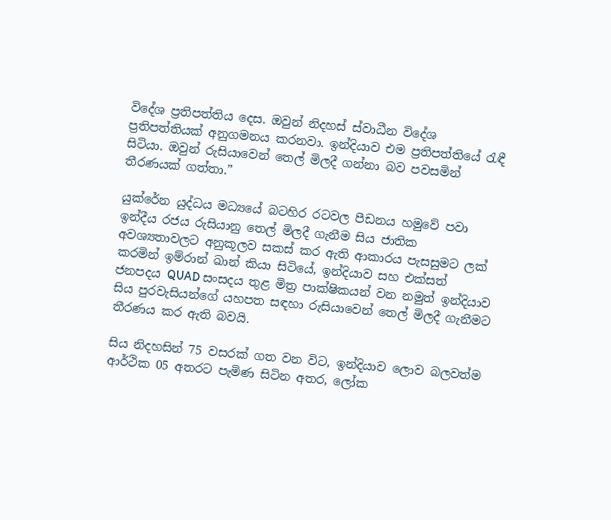විදේශ ප්‍රතිපත්තිය දෙස. ඔවුන් නිදහස් ස්වාධීන විදේශ ප්‍රතිපත්තියක් අනුගමනය කරනවා. ඉන්දියාව එම ප්‍රතිපත්තියේ රැඳී සිටියා. ඔවුන් රුසියාවෙන් තෙල් මිලදී ගන්නා බව පවසමින් තීරණයක් ගත්තා.”

යුක්රේන යුද්ධය මධ්‍යයේ බටහිර රටවල පීඩනය හමුවේ පවා ඉන්දීය රජය රුසියානු තෙල් මිලදී ගැනීම සිය ජාතික අවශ්‍යතාවලට අනුකූලව සකස් කර ඇති ආකාරය පැසසුමට ලක් කරමින් ඉම්රාන් ඛාන් කියා සිටියේ, ඉන්දියාව සහ එක්සත් ජනපදය QUAD සංසදය තුළ මිත්‍ර පාක්ෂිකයන් වන නමුත් ඉන්දියාව සිය පුරවැසියන්ගේ යහපත සඳහා රුසියාවෙන් තෙල් මිලදී ගැනීමට තීරණය කර ඇති බවයි.

සිය නිදහසින් 75 වසරක් ගත වන විට, ඉන්දියාව ලොව බලවත්ම ආර්ථික 05 අතරට පැමිණ සිටින අතර, ලෝක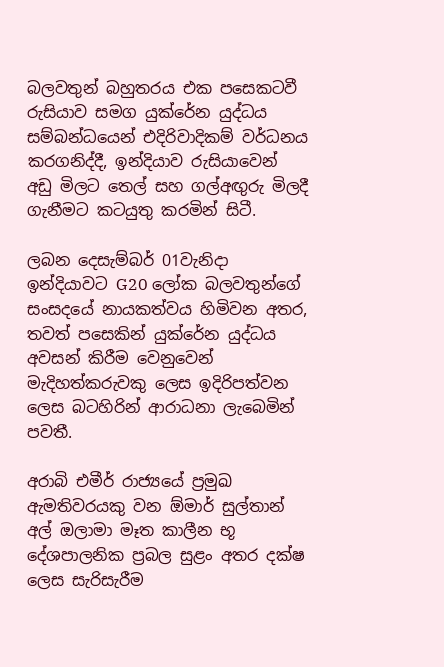බලවතුන් බහුතරය එක පසෙකටවී රුසියාව සමග යුක්රේන යුද්ධය සම්බන්ධයෙන් එදිරිවාදිකම් වර්ධනය කරගනිද්දී, ඉන්දියාව රුසියාවෙන් අඩු මිලට තෙල් සහ ගල්අඟුරු මිලදී ගැනීමට කටයුතු කරමින් සිටී.

ලබන දෙසැම්බර් 01වැනිදා ඉන්දියාවට G20 ලෝක බලවතුන්ගේ සංසදයේ නායකත්වය හිමිවන අතර, තවත් පසෙකින් යුක්රේන යුද්ධය අවසන් කිරීම වෙනුවෙන් මැදිහත්කරුවකු ලෙස ඉදිරිපත්වන ලෙස බටහිරින් ආරාධනා ලැබෙමින් පවතී.

අරාබි එමීර් රාජ්‍යයේ ප්‍රමුඛ ඇමතිවරයකු වන ඕමාර් සුල්තාන් අල් ඔලාමා මෑත කාලීන භූ දේශපාලනික ප්‍රබල සුළං අතර දක්ෂ ලෙස සැරිසැරීම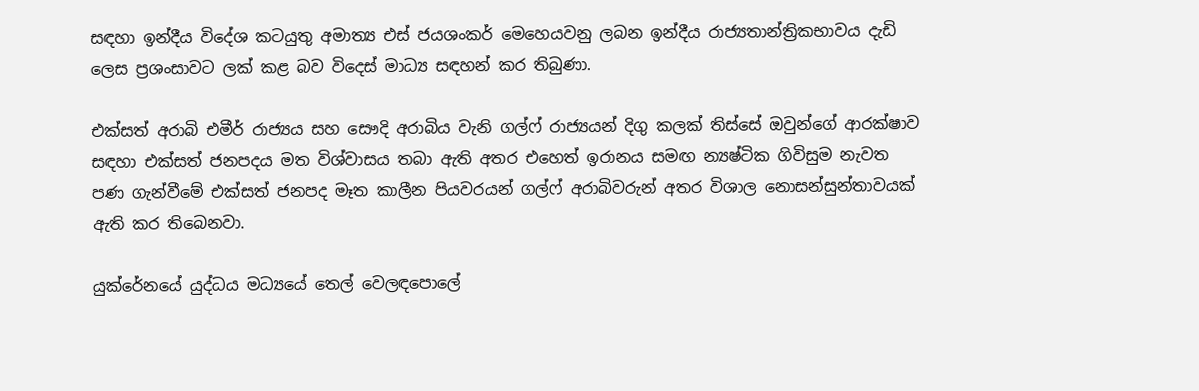සඳහා ඉන්දීය විදේශ කටයුතු අමාත්‍ය එස් ජයශංකර් මෙහෙයවනු ලබන ඉන්දීය රාජ්‍යතාන්ත්‍රිකභාවය දැඩි ලෙස ප්‍රශංසාවට ලක් කළ බව විදෙස් මාධ්‍ය සඳහන් කර තිබුණා.

එක්සත් අරාබි එමීර් රාජ්‍යය සහ සෞදි අරාබිය වැනි ගල්ෆ් රාජ්‍යයන් දිගු කලක් තිස්සේ ඔවුන්ගේ ආරක්ෂාව සඳහා එක්සත් ජනපදය මත විශ්වාසය තබා ඇති අතර එහෙත් ඉරානය සමඟ න්‍යෂ්ටික ගිවිසුම නැවත පණ ගැන්වීමේ එක්සත් ජනපද මෑත කාලීන පියවරයන් ගල්ෆ් අරාබිවරුන් අතර විශාල නොසන්සුන්තාවයක් ඇති කර තිබෙනවා.

යුක්රේනයේ යුද්ධය මධ්‍යයේ තෙල් වෙලඳපොලේ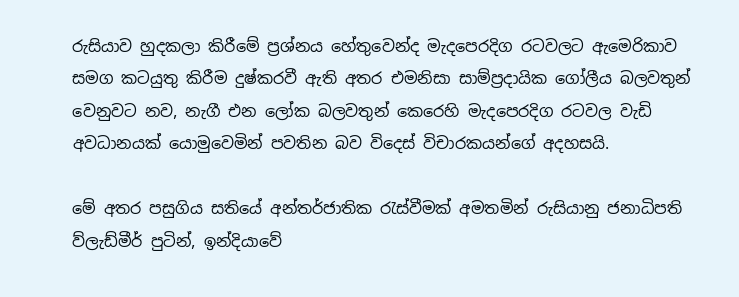රුසියාව හුදකලා කිරීමේ ප්‍රශ්නය හේතුවෙන්ද මැදපෙරදිග රටවලට ඇමෙරිකාව සමග කටයුතු කිරීම දුෂ්කරවී ඇති අතර එමනිසා සාම්ප්‍රදායික ගෝලීය බලවතුන් වෙනුවට නව, නැගී එන ලෝක බලවතුන් කෙරෙහි මැදපෙරදිග රටවල වැඩි අවධානයක් යොමුවෙමින් පවතින බව විදෙස් විචාරකයන්ගේ අදහසයි.

මේ අතර පසුගිය සතියේ අන්තර්ජාතික රැස්වීමක් අමතමින් රුසියානු ජනාධිපති ව්ලැඩ්මීර් පුටින්, ඉන්දියාවේ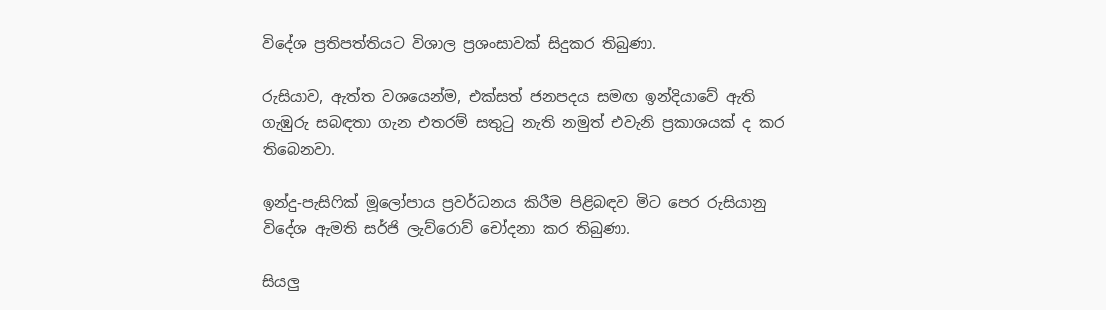විදේශ ප්‍රතිපත්තියට විශාල ප්‍රශංසාවක් සිදුකර තිබුණා.

රුසියාව, ඇත්ත වශයෙන්ම, එක්සත් ජනපදය සමඟ ඉන්දියාවේ ඇති ගැඹුරු සබඳතා ගැන එතරම් සතුටු නැති නමුත් එවැනි ප්‍රකාශයක් ද කර තිබෙනවා.

ඉන්දු-පැසිෆික් මූලෝපාය ප්‍රවර්ධනය කිරීම පිළිබඳව මිට පෙර රුසියානු විදේශ ඇමති සර්ජි ලැව්රොව් චෝදනා කර තිබුණා.

සියලු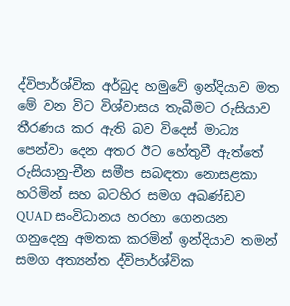ද්විපාර්ශ්වික අර්බුද හමුවේ ඉන්දියාව මත මේ වන විට විශ්වාසය තැබීමට රුසියාව තීරණය කර ඇති බව විදෙස් මාධ්‍ය පෙන්වා දෙන අතර ඊට හේතුවී ඇත්තේ රුසියානු-චීන සමීප සබඳතා නොසළකා හරිමින් සහ බටහිර සමග අඛණ්ඩව QUAD සංවිධානය හරහා ගෙනයන ගනුදෙනු අමතක කරමින් ඉන්දියාව තමන් සමග අත්‍යන්ත ද්විපාර්ශ්වික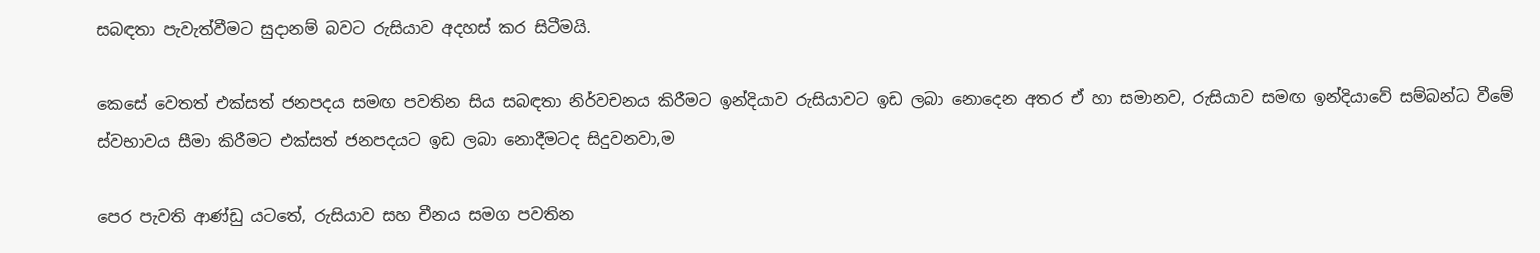සබඳතා පැවැත්වීමට සුදානම් බවට රුසියාව අදහස් කර සිටීමයි.

කෙසේ වෙතත් එක්සත් ජනපදය සමඟ පවතින සිය සබඳතා නිර්වචනය කිරීමට ඉන්දියාව රුසියාවට ඉඩ ලබා නොදෙන අතර ඒ හා සමානව, රුසියාව සමඟ ඉන්දියාවේ සම්බන්ධ වීමේ ස්වභාවය සීමා කිරීමට එක්සත් ජනපදයට ඉඩ ලබා නොදීමටද සිදුවනවා,ම

පෙර පැවති ආණ්ඩු යටතේ, රුසියාව සහ චීනය සමග පවතින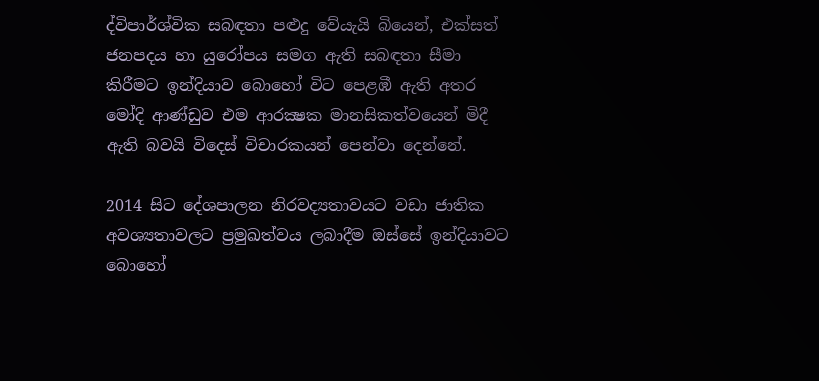ද්විපාර්ශ්වික සබඳතා පළුදු වේයැයි බියෙන්, එක්සත් ජනපදය හා යුරෝපය සමග ඇති සබඳතා සීමා කිරීමට ඉන්දියාව බොහෝ විට පෙළඹී ඇති අතර මෝදි ආණ්ඩුව එම ආරක්‍ෂක මානසිකත්වයෙන් මිදී ඇති බවයි විදෙස් විචාරකයන් පෙන්වා දෙන්නේ.

2014 සිට දේශපාලන නිරවද්‍යතාවයට වඩා ජාතික අවශ්‍යතාවලට ප්‍රමුඛත්වය ලබාදීම ඔස්සේ ඉන්දියාවට බොහෝ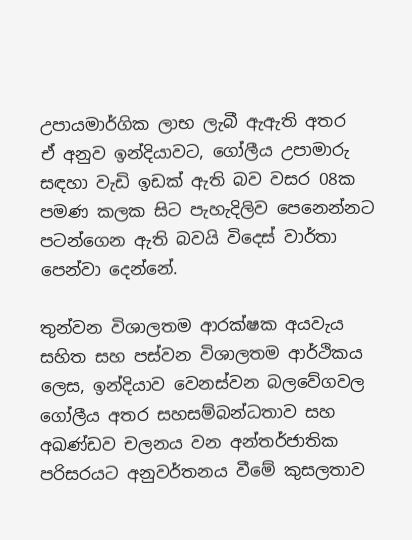උපායමාර්ගික ලාභ ලැබී ඇඇති අතර
ඒ අනුව ඉන්දියාවට, ගෝලීය උපාමාරු සඳහා වැඩි ඉඩක් ඇති බව වසර 08ක පමණ කලක සිට පැහැදිලිව පෙනෙන්නට පටන්ගෙන ඇති බවයි විදෙස් වාර්තා පෙන්වා දෙන්නේ.

තුන්වන විශාලතම ආරක්ෂක අයවැය සහිත සහ පස්වන විශාලතම ආර්ථිකය ලෙස, ඉන්දියාව වෙනස්වන බලවේගවල ගෝලීය අතර සහසම්බන්ධතාව සහ අඛණ්ඩව චලනය වන අන්තර්ජාතික පරිසරයට අනුවර්තනය වීමේ කුසලතාව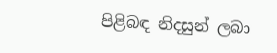පිළිබඳ නිදසුන් ලබා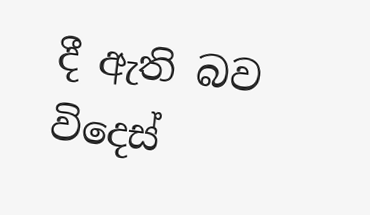දී ඇති බව විදෙස්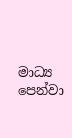මාධ්‍ය පෙන්වා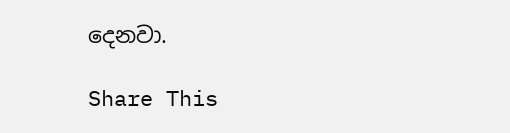දෙනවා.

Share This